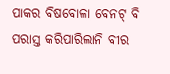ପାକର ବିଷବୋଳା ବେନଟ୍ ବି ପରାସ୍ତ କରିପାରିଲାନି ବୀର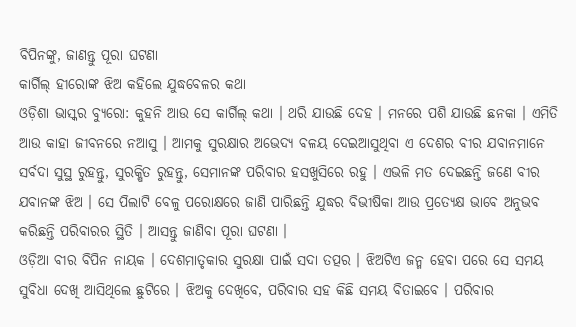ବିପିନଙ୍କୁ, ଜାଣନ୍ତୁ ପୂରା ଘଟଣା
କାର୍ଗିଲ୍ ହୀରୋଙ୍କ ଝିଅ କହିଲେ ଯୁଦ୍ଧବେଳର କଥା
ଓଡ଼ିଶା ଭାସ୍କର ବ୍ୟୁରୋ: କୁହନି ଆଉ ସେ କାର୍ଗିଲ୍ କଥା । ଥରି ଯାଉଛି ଦେହ । ମନରେ ପଶି ଯାଉଛି ଛନକା । ଏମିତି ଆଉ କାହା ଜୀବନରେ ନଆସୁ । ଆମକୁ ସୁରକ୍ଷାର ଅଭେଦ୍ୟ ବଳୟ ଦେଇଆସୁଥିବା ଏ ଦେଶର ବୀର ଯବାନମାନେ ସର୍ବଦା ସୁସ୍ଥ ରୁହନ୍ତୁ, ସୁରକ୍ଷିତ ରୁହନ୍ତୁ, ସେମାନଙ୍କ ପରିବାର ହସଖୁସିରେ ରହୁ । ଏଭଳି ମତ ଦେଇଛନ୍ତି ଜଣେ ବୀର ଯବାନଙ୍କ ଝିଅ । ସେ ପିଲାଟି ବେଳୁ ପରୋକ୍ଷରେ ଜାଣି ପାରିଛନ୍ତି ଯୁଦ୍ଧର ବିଭୀଷିକା ଆଉ ପ୍ରତ୍ୟେକ୍ଷ ଭାବେ ଅନୁଭବ କରିଛନ୍ତି ପରିବାରର ସ୍ଥିତି । ଆସନ୍ତୁ ଜାଣିବା ପୂରା ଘଟଣା ।
ଓଡ଼ିଆ ବୀର ବିପିନ ନାୟକ । ଦେଶମାତୃକାର ସୁରକ୍ଷା ପାଇଁ ସଦା ତତ୍ପର । ଝିଅଟିଏ ଜନ୍ମ ହେବା ପରେ ସେ ସମୟ ସୁବିଧା ଦେଖି ଆସିଥିଲେ ଛୁଟିରେ । ଝିଅକୁ ଦେଖିବେ, ପରିବାର ସହ କିଛି ସମୟ ବିତାଇବେ । ପରିବାର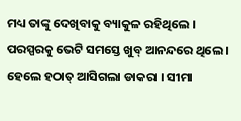ମଧ୍ୟ ତାଙ୍କୁ ଦେଖିବାକୁ ବ୍ୟାକୁଳ ରହିଥିଲେ । ପରସ୍ପରକୁ ଭେଟି ସମସ୍ତେ ଖୁବ୍ ଆନନ୍ଦରେ ଥିଲେ । ହେଲେ ହଠାତ୍ ଆସିଗଲା ଡାକରା । ସୀମା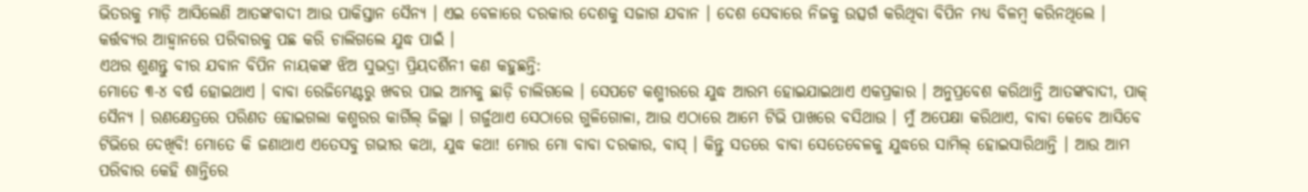ଭିତରକୁ ମାଡ଼ି ଆସିଲେଣି ଆତଙ୍କବାଦୀ ଆଉ ପାକିସ୍ତାନ ସୈନ୍ୟ । ଏଇ ବେଳାରେ ଦରକାର ଦେଶକୁ ସଜାଗ ଯବାନ । ଦେଶ ସେବାରେ ନିଜକୁ ଉତ୍ସର୍ଗ କରିଥିବା ବିପିନ ମଧ୍ୟ ବିଳମ୍ବ କରିନଥିଲେ । କର୍ତ୍ତବ୍ୟର ଆହ୍ୱାନରେ ପରିବାରକୁ ପଛ କରି ଚାଲିଗଲେ ଯୁଦ୍ଧ ପାଇଁ ।
ଏଥର ଶୁଣନ୍ତୁ ବୀର ଯବାନ ବିପିନ ନାୟକଙ୍କ ଝିଅ ସୁଭଦ୍ରା ପ୍ରିୟଦର୍ଶିନୀ କଣ କହୁଛନ୍ତି:
ମୋତେ ୩-୪ ବର୍ଷ ହୋଇଥାଏ । ବାବା ରେଜିମେଣ୍ଟରୁ ଖବର ପାଇ ଆମକୁ ଛାଡ଼ି ଚାଲିଗଲେ । ସେପଟେ କଶ୍ମୀରରେ ଯୁଦ୍ଧ ଆରମ୍ଭ ହୋଇଯାଇଥାଏ ଏକପ୍ରକାର । ଅନୁପ୍ରବେଶ କରିଥାନ୍ତି ଆତଙ୍କବାଦୀ, ପାକ୍ ସୈନ୍ୟ । ରଣକ୍ଷେତ୍ରରେ ପରିଣତ ହୋଇଗଲା କଶ୍ମରର କାର୍ଗିଲ୍ ଜିଲ୍ଲା । ଗର୍ଜୁଥାଏ ସେଠାରେ ଗୁଳିଗୋଳା, ଆଉ ଏଠାରେ ଆମେ ଟିଭି ପାଖରେ ବସିଥାଉ । ମୁଁ ଅପେକ୍ଷା କରିଥାଏ, ବାବା କେବେ ଆସିବେ ଟିଭିରେ ଦେଖିବି! ମୋତେ କି ଜଣାଥାଏ ଏତେସବୁ ଗଭୀର କଥା, ଯୁଦ୍ଧ କଥା! ମୋର ମୋ ବାବା ଦରକାର, ବାସ୍ । କିନ୍ତୁ ସତରେ ବାବା ସେତେବେଳକୁ ଯୁଦ୍ଧରେ ସାମିଲ୍ ହୋଇସାରିଥାନ୍ତି । ଆଉ ଆମ ପରିବାର କେହି ଶାନ୍ତିରେ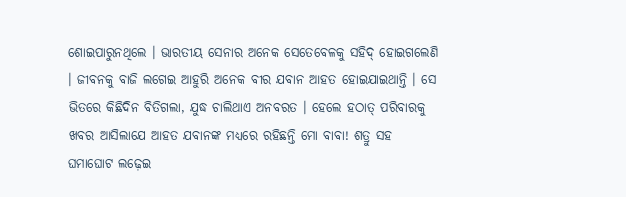ଶୋଇପାରୁନଥିଲେ । ଭାରତୀୟ ସେନାର ଅନେକ ସେତେବେଳକୁ ସହିଦ୍ ହୋଇଗଲେଣି । ଜୀବନକୁ ବାଜି ଲଗେଇ ଆହୁରି ଅନେକ ବୀର ଯବାନ ଆହତ ହୋଇଯାଇଥାନ୍ତି । ସେ ଭିତରେ କିଛିଦିନ ବିତିଗଲା, ଯୁଦ୍ଧ ଚାଲିଥାଏ ଅନବରତ । ହେଲେ ହଠାତ୍ ପରିବାରକୁ ଖବର ଆସିଲାଯେ ଆହତ ଯବାନଙ୍କ ମଧ୍ୟରେ ରହିଛନ୍ତି ମୋ ବାବା! ଶତ୍ରୁ ସହ ଘମାଘୋଟ ଲଢ଼େଇ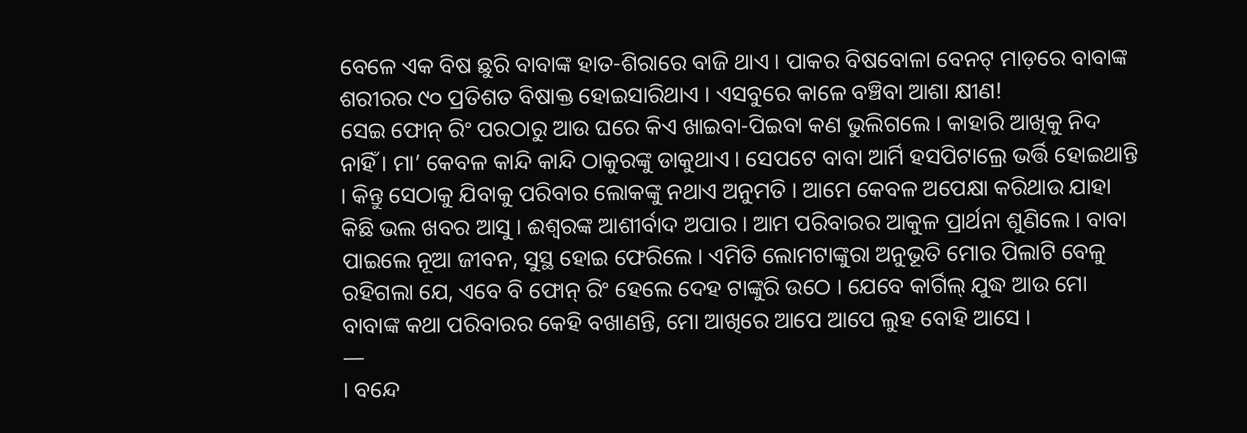ବେଳେ ଏକ ବିଷ ଛୁରି ବାବାଙ୍କ ହାତ-ଶିରାରେ ବାଜି ଥାଏ । ପାକର ବିଷବୋଳା ବେନଟ୍ ମାଡ଼ରେ ବାବାଙ୍କ ଶରୀରର ୯୦ ପ୍ରତିଶତ ବିଷାକ୍ତ ହୋଇସାରିଥାଏ । ଏସବୁରେ କାଳେ ବଞ୍ଚିବା ଆଶା କ୍ଷୀଣ!
ସେଇ ଫୋନ୍ ରିଂ ପରଠାରୁ ଆଉ ଘରେ କିଏ ଖାଇବା-ପିଇବା କଣ ଭୁଲିଗଲେ । କାହାରି ଆଖିକୁ ନିଦ ନାହିଁ । ମା’ କେବଳ କାନ୍ଦି କାନ୍ଦି ଠାକୁରଙ୍କୁ ଡାକୁଥାଏ । ସେପଟେ ବାବା ଆର୍ମି ହସପିଟାଲ୍ରେ ଭର୍ତ୍ତି ହୋଇଥାନ୍ତି । କିନ୍ତୁ ସେଠାକୁ ଯିବାକୁ ପରିବାର ଲୋକଙ୍କୁ ନଥାଏ ଅନୁମତି । ଆମେ କେବଳ ଅପେକ୍ଷା କରିଥାଉ ଯାହା କିଛି ଭଲ ଖବର ଆସୁ । ଈଶ୍ୱରଙ୍କ ଆଶୀର୍ବାଦ ଅପାର । ଆମ ପରିବାରର ଆକୁଳ ପ୍ରାର୍ଥନା ଶୁଣିଲେ । ବାବା ପାଇଲେ ନୂଆ ଜୀବନ, ସୁସ୍ଥ ହୋଇ ଫେରିଲେ । ଏମିତି ଲୋମଟାଙ୍କୁରା ଅନୁଭୂତି ମୋର ପିଲାଟି ବେଳୁ ରହିଗଲା ଯେ, ଏବେ ବି ଫୋନ୍ ରିଂ ହେଲେ ଦେହ ଟାଙ୍କୁରି ଉଠେ । ଯେବେ କାର୍ଗିଲ୍ ଯୁଦ୍ଧ ଆଉ ମୋ ବାବାଙ୍କ କଥା ପରିବାରର କେହି ବଖାଣନ୍ତି, ମୋ ଆଖିରେ ଆପେ ଆପେ ଲୁହ ବୋହି ଆସେ ।
—
। ବନ୍ଦେ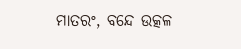ମାତରଂ, ବନ୍ଦେ ଉତ୍କଳ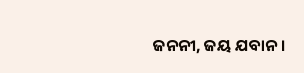ଜନନୀ, ଜୟ ଯବାନ ।